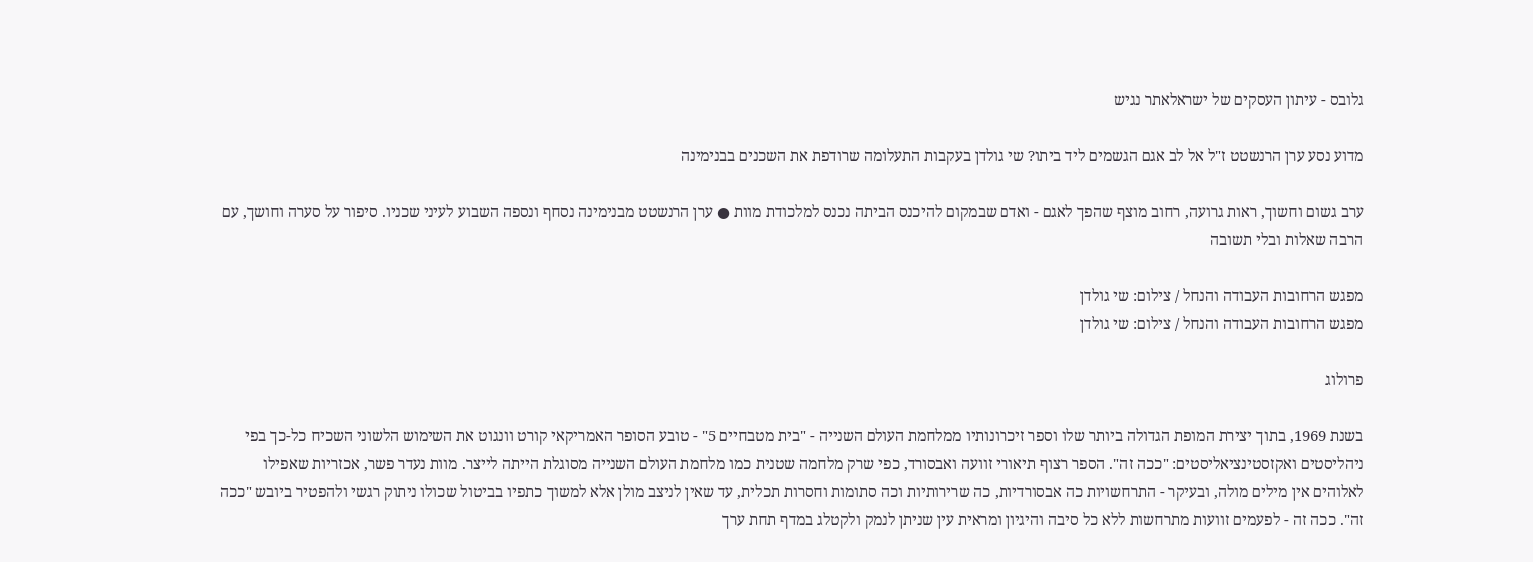גלובס - עיתון העסקים של ישראלאתר נגיש

מדוע נסע ערן הרנשטט ז"ל אל לב אגם הגשמים ליד ביתו? שי גולדן בעקבות התעלומה שרודפת את השכנים בבנימינה

ערב גשום וחשוך, ראות גרועה, רחוב מוצף שהפך לאגם - ואדם שבמקום להיכנס הביתה נכנס למלכודת מוות ● ערן הרנשטט מבנימינה נסחף ונספה השבוע לעיני שכניו. סיפור על סערה וחושך, עם הרבה שאלות ובלי תשובה

מפגש הרחובות העבודה והנחל / צילום: שי גולדן
מפגש הרחובות העבודה והנחל / צילום: שי גולדן

פרולוג

בשנת 1969, בתוך יצירת המופת הגדולה ביותר שלו וספר זיכרונותיו ממלחמת העולם השנייה - "בית מטבחיים 5" - טובע הסופר האמריקאי קורט וונגוט את השימוש הלשוני השכיח כל-כך בפי ניהליסטים ואקזסטינציאליסטים: "ככה זה". הספר רצוף תיאורי זוועה ואבסורד, כפי שרק מלחמה שטנית כמו מלחמת העולם השנייה מסוגלת הייתה לייצר. מוות נעדר פשר, אכזריות שאפילו לאלוהים אין מילים מולה, ובעיקר - התרחשויות כה אבסורדיות, כה שרירותיות וכה סתומות וחסרות תכלית, עד שאין לניצב מולן אלא למשוך כתפיו בביטול שכולו ניתוק רגשי ולהפטיר ביובש "ככה זה". ככה זה - לפעמים זוועות מתרחשות ללא כל סיבה והיגיון ומראית עין שניתן לנמק ולקטלג במדף תחת ערך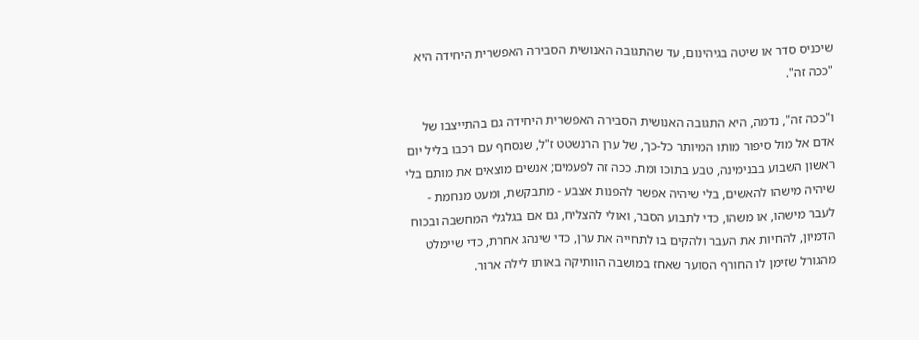שיכניס סדר או שיטה בגיהינום, עד שהתגובה האנושית הסבירה האפשרית היחידה היא "ככה זה".

ו"ככה זה", נדמה, היא התגובה האנושית הסבירה האפשרית היחידה גם בהתייצבו של אדם אל מול סיפור מותו המיותר כל-כך, של ערן הרנשטט ז"ל, שנסחף עם רכבו בליל יום ראשון השבוע בבנימינה, טבע בתוכו ומת. ככה זה לפעמים; אנשים מוצאים את מותם בלי שיהיה מישהו להאשים, בלי שיהיה אפשר להפנות אצבע - מתבקשת, ומעט מנחמת - לעבר מישהו, או משהו, כדי לתבוע הסבר, ואולי להצליח, גם אם בגלגלי המחשבה ובכוח הדמיון, להחיות את העבר ולהקים בו לתחייה את ערן, כדי שינהג אחרת, כדי שיימלט מהגורל שזימן לו החורף הסוער שאחז במושבה הוותיקה באותו לילה ארור.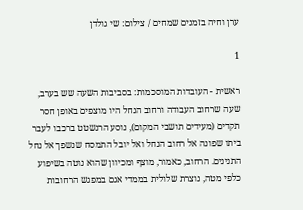ערן וחיה בזמנים שמחים / צילום: שי גולדן

1

ראשית - העובדות המוסכמות: בסביבות השעה שש בערב, שעה שרחוב העבודה ורחוב הנחל היו מוצפים באופן חסר תקדים (מעידים תושבי המקום), נוסע הרנשטט ברכבו לעבר ביתו שפונה אל רחוב הנחל ואל יובל התמסח שנשפך אל נחל התנינים. הרחוב, כאמור, מוצף ומכיוון שהוא נוטה בשיפוע כלפי מטה, נוצרת שלולית בממדי אגם במפגש הרחובות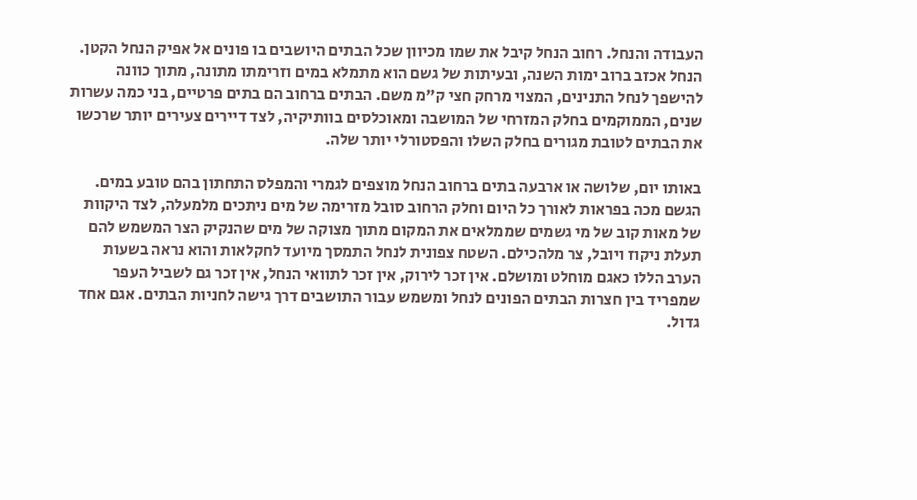העבודה והנחל. רחוב הנחל קיבל את שמו מכיוון שכל הבתים היושבים בו פונים אל אפיק הנחל הקטן. הנחל אכזב ברוב ימות השנה, ובעיתות של גשם הוא מתמלא במים וזרימתו מתונה, מתוך כוונה להישפך לנחל התנינים, המצוי מרחק חצי ק"מ משם. הבתים ברחוב הם בתים פרטיים, בני כמה עשרות שנים, הממוקמים בחלק המזרחי של המושבה ומאוכלסים בוותיקיה, לצד דיירים צעירים יותר שרכשו את הבתים לטובת מגורים בחלק השלו והפסטורלי יותר שלה.

באותו יום, שלושה או ארבעה בתים ברחוב הנחל מוצפים לגמרי והמפלס התחתון בהם טובע במים. הגשם מכה בפראות לאורך כל היום וחלק הרחוב סובל מזרימה של מים ניתכים מלמעלה, לצד היקוות של מאות קוב של מי גשמים שממלאים את המקום מתוך מצוקה של מים שהנקיק הצר המשמש להם תעלת ניקוז ויובל, צר מלהכילם. השטח צפונית לנחל התמסך מיועד לחקלאות והוא נראה בשעות הערב הללו כאגם מוחלט ומושלם. אין זכר לירוק, אין זכר לתוואי הנחל, אין זכר גם לשביל העפר שמפריד בין חצרות הבתים הפונים לנחל ומשמש עבור התושבים דרך גישה לחניות הבתים. אגם אחד גדול.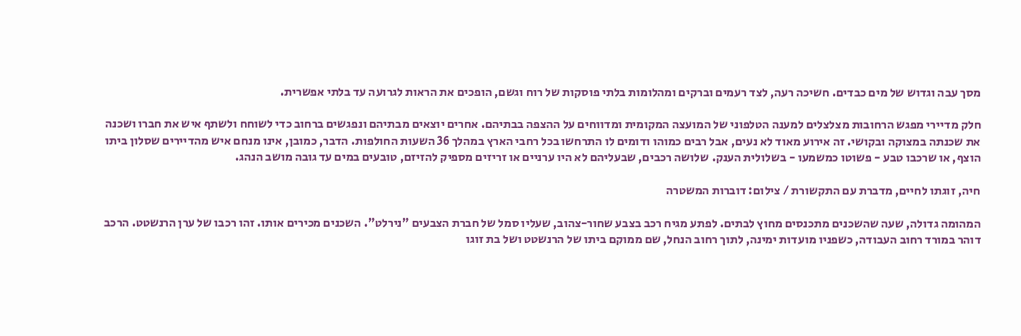מסך עבה וגדוש של מים כבדים. חשיכה רעה, לצד רעמים וברקים ומהלומות בלתי פוסקות של רוח וגשם, הופכים את הראות לגרועה עד בלתי אפשרית.

חלק מדיירי מפגש הרחובות מצלצלים למענה הטלפוני של המועצה המקומית ומדווחים על ההצפה בבתיהם. אחרים יוצאים מבתיהם ונפגשים ברחוב כדי לשוחח ולשתף איש את חברו ושכנה את שכנתה במצוקה ובקושי. זה אירוע מאוד לא נעים, אבל רבים כמוהו ודומים לו התרחשו בכל רחבי הארץ במהלך 36 השעות החולפות. הדבר, כמובן, אינו מנחם איש מהדיירים שסלון ביתו הוצף, או שרכבו טבע - פשוטו כמשמעו - בשלולית הענק. שלושה רכבים, שבעליהם לא היו ערניים או זריזים מספיק להזיזם, טובעים במים עד גובה מושב הנהג.

חיה, זוגתו לחיים, מדברת עם התקשורת / צילום: דוברות המשטרה

המהומה גדולה, שעה שהשכנים מתכנסים מחוץ לבתים. לפתע מגיח רכב בצבע שחור-צהוב, שעליו סמל של חברת הצבעים "נירלט". השכנים מכירים אותו. זהו רכבו של ערן הרנשטט. הרכב דוהר במורד רחוב העבודה, כשפניו מועדות ימינה, לתוך רחוב הנחל, שם ממוקם ביתו של הרנשטט ושל בת זוגו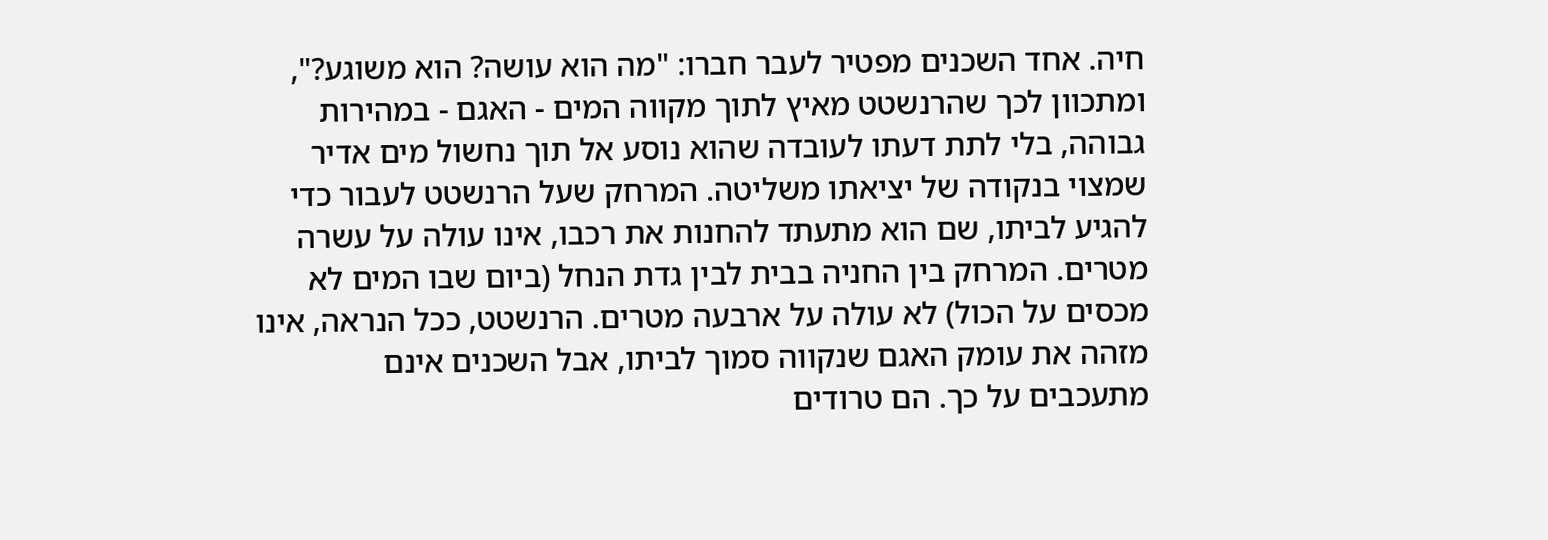חיה. אחד השכנים מפטיר לעבר חברו: "מה הוא עושה? הוא משוגע?", ומתכוון לכך שהרנשטט מאיץ לתוך מקווה המים - האגם - במהירות גבוהה, בלי לתת דעתו לעובדה שהוא נוסע אל תוך נחשול מים אדיר שמצוי בנקודה של יציאתו משליטה. המרחק שעל הרנשטט לעבור כדי להגיע לביתו, שם הוא מתעתד להחנות את רכבו, אינו עולה על עשרה מטרים. המרחק בין החניה בבית לבין גדת הנחל (ביום שבו המים לא מכסים על הכול) לא עולה על ארבעה מטרים. הרנשטט, ככל הנראה, אינו מזהה את עומק האגם שנקווה סמוך לביתו, אבל השכנים אינם מתעכבים על כך. הם טרודים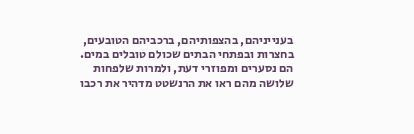בענייניהם, בהצפותיהם, ברכביהם הטובעים, בחצרות ובפתחי הבתים שכולם טובלים במים. הם נסערים ומפוזרי דעת, ולמרות שלפחות שלושה מהם ראו את הרנשטט מדהיר את רכבו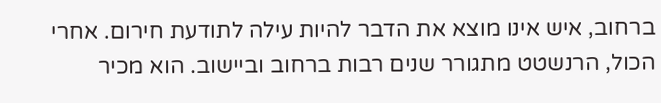ברחוב, איש אינו מוצא את הדבר להיות עילה לתודעת חירום. אחרי הכול, הרנשטט מתגורר שנים רבות ברחוב וביישוב. הוא מכיר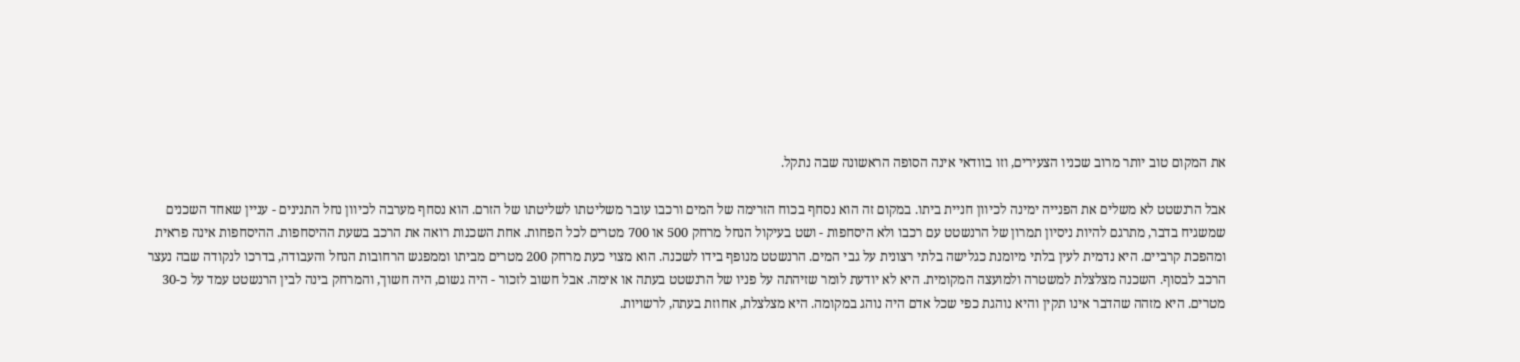את המקום טוב יותר מרוב שכניו הצעירים, וזו בוודאי אינה הסופה הראשונה שבה נתקל.

אבל הרנשטט לא משלים את הפנייה ימינה לכיוון חניית ביתו. במקום זה הוא נסחף בכוח הזרימה של המים ורכבו עובר משליטתו לשליטתו של הזרם. הוא נסחף מערבה לכיוון נחל התנינים - עניין שאחד השכנים שמשגיח בדבר, מתרגם להיות ניסיון תמרון של הרנשטט עם רכבו ולא היסחפות - ושט בעיקול הנחל מרחק 500 או 700 מטרים לכל הפחות. אחת השכנות רואה את הרכב בשעת ההיסחפות. ההיסחפות אינה פראית ומהפכת קרביים. היא נדמית לעין בלתי מיומנת כגלישה בלתי רצונית על גבי המים. הרנשטט מנופף בידו לשכנה. הוא מצוי כעת מרחק 200 מטרים מביתו וממפגש הרחובות הנחל והעבודה, בדרכו לנקודה שבה נעצר הרכב לבסוף. השכנה מצלצלת למשטרה ולמועצה המקומית. היא לא יודעת לומר שזיהתה על פניו של הרנשטט בעתה או אימה. אבל חשוב לזכור - היה גשום, היה חשוך, והמרחק בינה לבין הרנשטט עמד על כ-30 מטרים. היא מזהה שהדבר אינו תקין והיא נוהגת כפי שכל אדם היה נוהג במקומה. היא מצלצלת, אחוזת בעתה, לרשויות.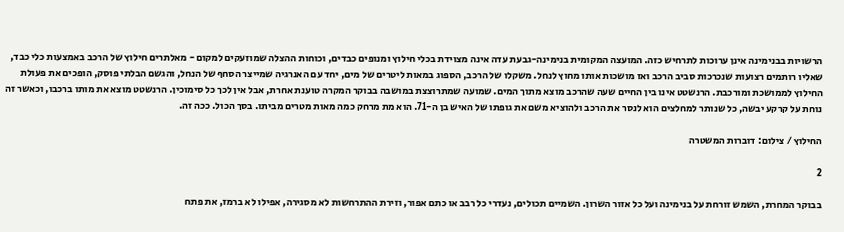הרשויות בבנימינה אינן ערוכות לתרחיש כזה. המועצה המקומית בנימינה-גבעת עדה אינה מצוידת בכלי חילוץ ומנופים כבדים, וכוחות ההצלה שמוזעקים למקום - מאלתרים חילוץ של הרכב באמצעות כלי כבד, שאליו רותמים רצועות שנכרכות סביב הרכב ואז מושכות אותו מחוץ לנחל. משקלו של הרכב, הספוג במאות ליטרים של מים, יחד עם האנרגיה שמייצר הסחף של הנחל, והגשם הבלתי פוסק, הופכים את פעולת החילוץ לממושכת ומורכבת. הרנשטט אינו בין החיים שעה שהרכב מוצא מתוך המים. שמועה שמתרוצצת במושבה בבוקר המקרה טוענת אחרת, אבל אין לכך כל סימוכין. הרנשטט מוצא את מותו ברכבו, וכאשר זה נוחת על קרקע יבשה, כל שנותר למחלצים הוא לנסר את הרכב ולהוציא משם את גופתו של האיש בן ה-71. הוא מת מרחק כמה מאות מטרים מביתו. בסך הכול. ככה זה.

החילוץ / צילום: דוברות המשטרה

2

בבוקר המחרת, השמש זורחת על בנימינה ועל כל אזור השרון. השמיים תכולים, נעדרי כל רבב או כתם אפור, וזירת ההתרחשות לא מסגירה, אפילו לא ברמז, את פתח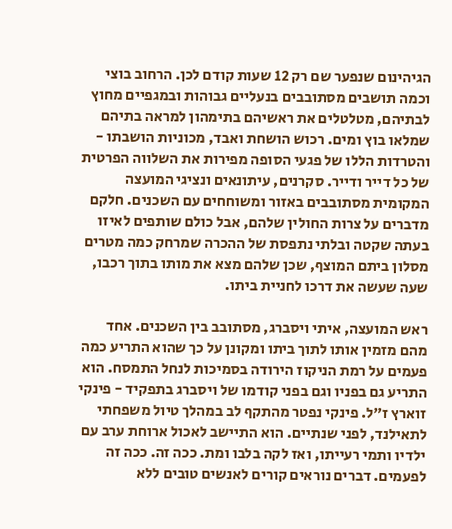הגיהינום שנפער שם רק 12 שעות קודם לכן. הרחוב בוצי וכמה תושבים מסתובבים בנעליים גבוהות ובמגפיים מחוץ לבתיהם, מטלטלים את ראשיהם בתימהון למראה בתיהם שמלאו בוץ ומים. רכוש הושחת ואבד, מכוניות הושבתו - והטרדות הללו של פגעי הסופה מפירות את השלווה הפרטית של כל דייר ודייר. סקרנים, עיתונאים ונציגי המועצה המקומית מסתובבים באזור ומשוחחים עם השכנים. חלקם מדברים על צרות החולין שלהם, אבל כולם שותפים לאיזו בעתה שקטה ובלתי נתפסת של ההכרה שמרחק כמה מטרים מסלון ביתם המוצף, שכן שלהם מצא את מותו בתוך רכבו, שעה שעשה את דרכו לחניית ביתו.

ראש המועצה, איתי ויסברג, מסתובב בין השכנים. אחד מהם מזמין אותו לתוך ביתו ומקונן על כך שהוא התריע כמה פעמים על רמת הניקוז הירודה בסמיכות לנחל התמסח. הוא התריע גם בפניו וגם בפני קודמו של ויסברג בתפקיד - פינקי זוארץ ז"ל. פינקי נפטר מהתקף לב במהלך טיול משפחתי לתאילנד, לפני שנתיים. הוא התיישב לאכול ארוחת ערב עם ילדיו ותמי רעייתו, ואז לקה בלבו ומת. ככה זה. ככה זה לפעמים. דברים נוראים קורים לאנשים טובים ללא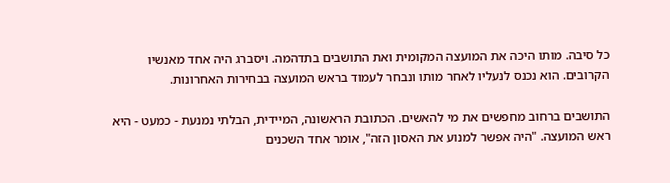כל סיבה. מותו היכה את המועצה המקומית ואת התושבים בתדהמה. ויסברג היה אחד מאנשיו הקרובים. הוא נכנס לנעליו לאחר מותו ונבחר לעמוד בראש המועצה בבחירות האחרונות.

התושבים ברחוב מחפשים את מי להאשים. הכתובת הראשונה, המיידית, הבלתי נמנעת - כמעט - היא ראש המועצה. "היה אפשר למנוע את האסון הזה", אומר אחד השכנים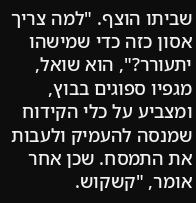שביתו הוצף. "למה צריך אסון כזה כדי שמישהו יתעורר?", הוא שואל, מגפיו ספוגים בבוץ, ומצביע על כלי הקידוח שמנסה להעמיק ולעבות את התמסח. שכן אחר אומר, "קשקוש.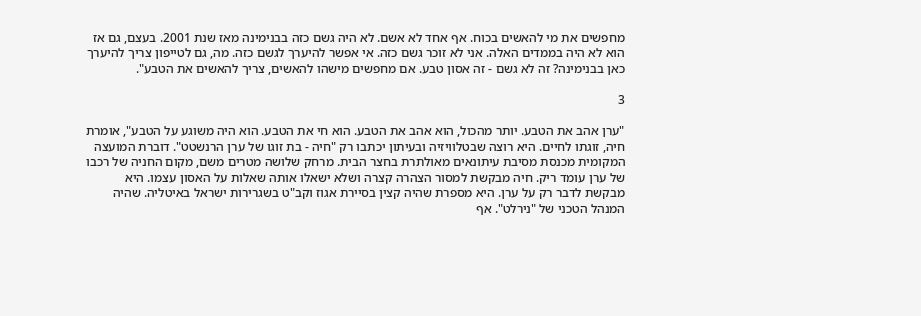מחפשים את מי להאשים בכוח. אף אחד לא אשם. לא היה גשם כזה בבנימינה מאז שנת 2001. בעצם, גם אז הוא לא היה בממדים האלה. אני לא זוכר גשם כזה. אי אפשר להיערך לגשם כזה. מה, גם לטייפון צריך להיערך כאן בבנימינה? זה לא גשם - זה אסון טבע. אם מחפשים מישהו להאשים, צריך להאשים את הטבע".

3

"ערן אהב את הטבע. יותר מהכול, הוא אהב את הטבע. הוא חי את הטבע. הוא היה משוגע על הטבע", אומרת חיה, זוגתו לחיים. היא רוצה שבטלוויזיה ובעיתון יכתבו רק "חיה - בת זוגו של ערן הרנשטט". דוברת המועצה המקומית מכנסת מסיבת עיתונאים מאולתרת בחצר הבית. מרחק שלושה מטרים משם, מקום החניה של רכבו של ערן עומד ריק. חיה מבקשת למסור הצהרה קצרה ושלא ישאלו אותה שאלות על האסון עצמו. היא מבקשת לדבר רק על ערן. היא מספרת שהיה קצין בסיירת אגוז וקב"ט בשגרירות ישראל באיטליה. שהיה המנהל הטכני של "נירלט". אף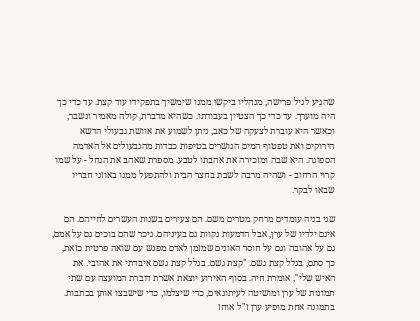שהגיע לגיל פרישה, מנהליו ביקשו ממנו שימשיך בתפקידו עוד קצת. עד כדי כך היה מוערך. עד כדי כך הצטיין בעבודתו. כשהיא מדברת, קולה מאמיר ונשבר, וכאשר היא עוברת לצעקה של כאב, ניתן לשמוע את אוושת גבעולי הדשא הירוקים ואת טפטוף המים הנושרים בטיפות כבדות מהגבעולים אל האדמה הספוגה. היא שבה ומזכירה את אהבתו לטבע. מספרת שאהב את הנחל - על שמו קרוי הרחוב - ושהיה מרבה לשבת בחצר הבית ולהתפעל ממנו באוזני חבריו שבאו לבקר.

שני בניה עומדים מרחק מטרים משם. הם צעירים בשנות העשרים לחייהם. הם אינם ילדיו של ערן, אבל הדמעות נקוות גם בעיניהם. ניכר שהם בוכים גם על אמם, גם על אהובה וגם על חוסר האונים שמזמן לאדם מפגש עם שואה פרטית כזאת, כך סתם, בגלל קצת גשם. "קצת גשם. בגלל קצת גשם איבדתי את אהובי. את האיש שלי", אומרת חיה. בסוף האירוע יוצאת אשרת דוברת המועצה עם שתי תמונות של ערן ומושיטה לעיתונאים, כדי שיצלמו, כדי שישבצו אותן בכתבות. בתמונה אחת מופיע ערן ז"ל אוחז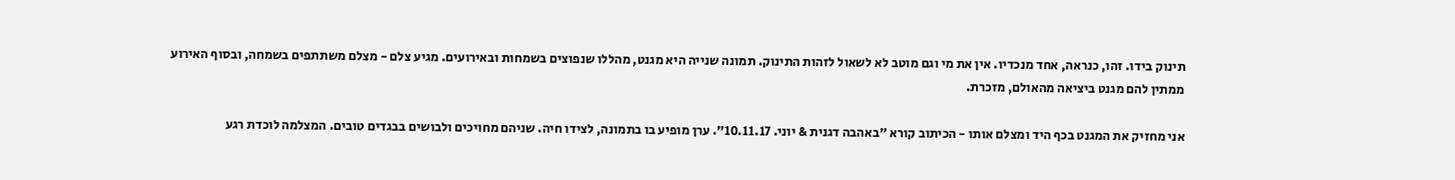תינוק בידו. זהו, כנראה, אחד מנכדיו. אין את מי וגם מוטב לא לשאול לזהות התינוק. תמונה שנייה היא מגנט, מהללו שנפוצים בשמחות ובאירועים. מגיע צלם - מצלם משתתפים בשמחה, ובסוף האירוע ממתין להם מגנט ביציאה מהאולם, מזכרת.

אני מחזיק את המגנט בכף היד ומצלם אותו - הכיתוב קורא "באהבה דגנית & יוני. 10.11.17". ערן מופיע בו בתמונה, לצידו חיה. שניהם מחויכים ולבושים בבגדים טובים. המצלמה לוכדת רגע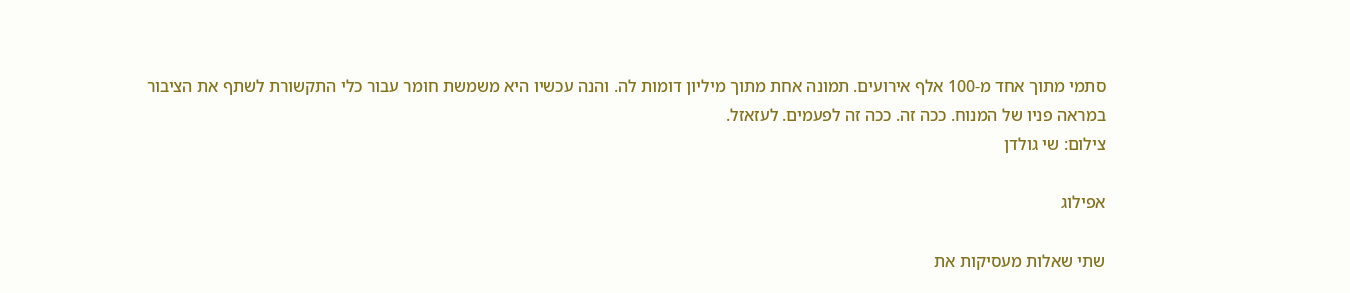סתמי מתוך אחד מ-100 אלף אירועים. תמונה אחת מתוך מיליון דומות לה. והנה עכשיו היא משמשת חומר עבור כלי התקשורת לשתף את הציבור במראה פניו של המנוח. ככה זה. ככה זה לפעמים. לעזאזל.
צילום: שי גולדן

אפילוג

שתי שאלות מעסיקות את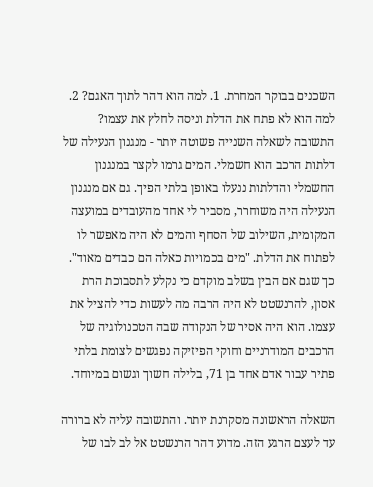השכנים בבוקר המחרת. 1. למה הוא דהר לתוך האגם? 2. למה הוא לא פתח את הדלת וניסה לחלץ את עצמו? התשובה לשאלה השנייה פשוטה יותר - מנגנון הנעילה של דלתות הרכב הוא חשמלי. המים גרמו לקצר במנגנון החשמלי והדלתות ננעלו באופן בלתי הפיך. גם אם מנגנון הנעילה היה משוחרר, מסביר לי אחד מהעובדים במועצה המקומית, השילוב של הסחף והמים לא היה מאפשר לו לפתוח את הדלת. "מים בכמויות כאלה הם כבדים מאוד". כך שגם אם הבין בשלב מוקדם כי נקלע לתסבוכת הרת אסון, להרנשטט לא היה הרבה מה לעשות כדי להציל את עצמו. הוא היה אסיר של הנקודה שבה הטכנולוגיה של הרכבים המודרניים וחוקי הפיזיקה נפגשים לצומת בלתי פתיר עבור אדם אחד בן 71, בלילה חשוך וגשום במיוחד.

השאלה הראשונה מסקרנת יותר. והתשובה עליה לא ברורה עד לעצם הרגע הזה. מדוע דהר הרנשטט אל לב לבו של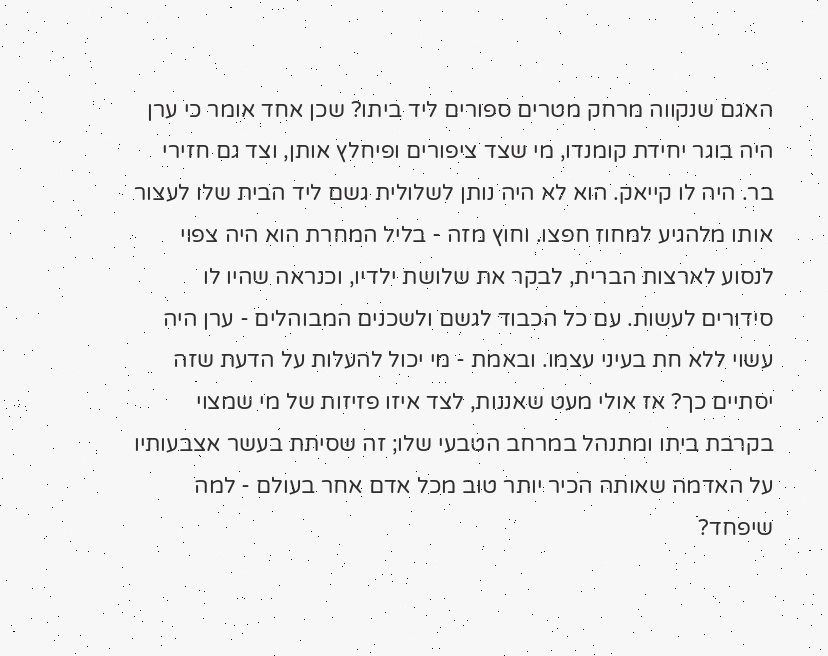האגם שנקווה מרחק מטרים ספורים ליד ביתו? שכן אחד אומר כי ערן היה בוגר יחידת קומנדו, מי שצד ציפורים ופיחלץ אותן, וצד גם חזירי בר. היה לו קייאק. הוא לא היה נותן לשלולית גשם ליד הבית שלו לעצור אותו מלהגיע למחוז חפצו. וחוץ מזה - בליל המחרת הוא היה צפוי לנסוע לארצות הברית, לבקר את שלושת ילדיו, וכנראה שהיו לו סידורים לעשות. עם כל הכבוד לגשם ולשכנים המבוהלים - ערן היה עשוי ללא חת בעיני עצמו. ובאמת - מי יכול להעלות על הדעת שזה יסתיים כך? אז אולי מעט שאננות, לצד איזו פזיזות של מי שמצוי בקרבת ביתו ומתנהל במרחב הטבעי שלו; זה שסיתת בעשר אצבעותיו על האדמה שאותה הכיר יותר טוב מכל אדם אחר בעולם - למה שיפחד?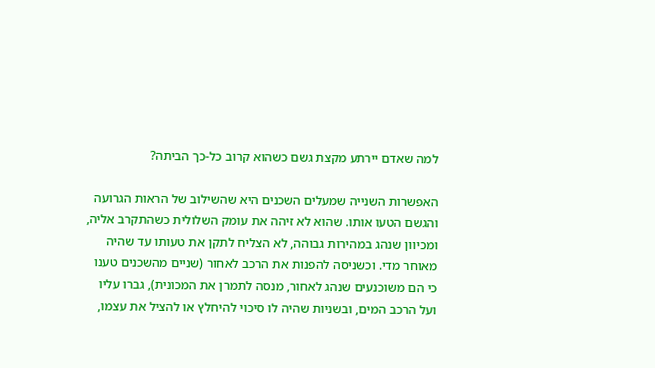למה שאדם יירתע מקצת גשם כשהוא קרוב כל-כך הביתה?

האפשרות השנייה שמעלים השכנים היא שהשילוב של הראות הגרועה והגשם הטעו אותו. שהוא לא זיהה את עומק השלולית כשהתקרב אליה, ומכיוון שנהג במהירות גבוהה, לא הצליח לתקן את טעותו עד שהיה מאוחר מדי. וכשניסה להפנות את הרכב לאחור (שניים מהשכנים טענו כי הם משוכנעים שנהג לאחור, מנסה לתמרן את המכונית), גברו עליו ועל הרכב המים, ובשניות שהיה לו סיכוי להיחלץ או להציל את עצמו,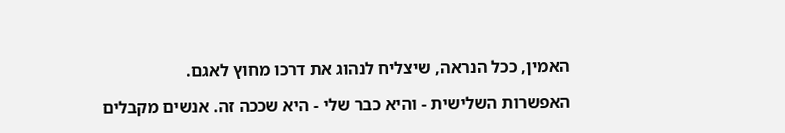האמין, ככל הנראה, שיצליח לנהוג את דרכו מחוץ לאגם.

האפשרות השלישית - והיא כבר שלי - היא שככה זה. אנשים מקבלים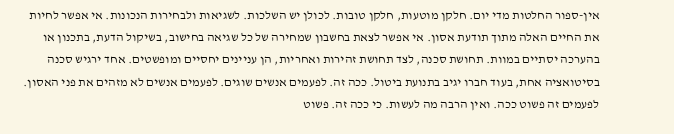אין-ספור החלטות מדי יום. חלקן מוטעות, חלקן טובות. לכולן יש השלכות. לשגיאות ולבחירות הנכונות. אי אפשר לחיות את החיים האלה מתוך תודעת אסון. אי אפשר לצאת בחשבון שמחירה של כל שגיאה בחישוב, בשיקול הדעת, בתכנון או בהערכה יסתיים במוות. תחושת סכנה, לצד תחושת זהירות ואחריות, הן עניינים יחסיים ומופשטים. אחד ירגיש סכנה בסיטואציה אחת, בעוד חברו יגיב בתנועת ביטול. ככה זה. לפעמים אנשים שוגים. לפעמים אנשים לא מזהים את פני האסון. לפעמים זה פשוט ככה. ואין הרבה מה לעשות. כי ככה זה. פשוט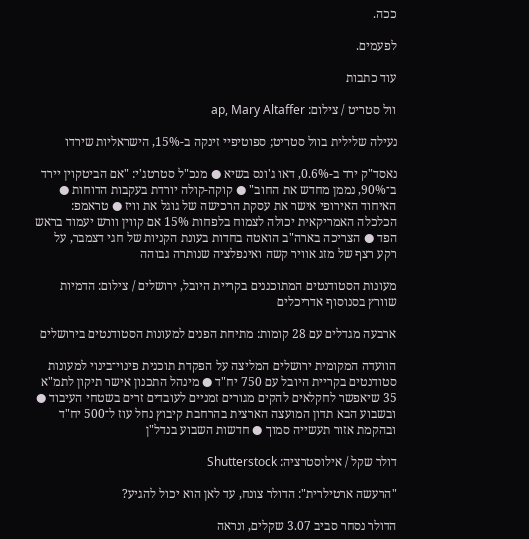ככה.

לפעמים.

עוד כתבות

וול סטריט / צילום: ap, Mary Altaffer

נעילה שלילית בוול סטריט; ספוטיפיי זינקה ב-15%, הישראליות שירדו

נאסד"ק ירד ב-0.6%, דאו ג'ונס בשיא ● מנכ"ל סטרטג'י: "אם הביטקוין יירד ב־90%, נממן מחדש את החוב" ● קוקה-קולה יורדת בעקבות הדוחות ● האיחוד האירופי אישר את עסקת הרכישה של גוגל את וויז ● טראמפ: הכלכלה האמריקאית יכולה לצמוח בלפחות 15% אם קווין וורש יעמוד בראש הפד ● הצריכה בארה"ב הואטה בחדות בעונת הקניות של חגי דצמבר, על רקע רצף של מזג אוויר קשה ואינפלציה שנותרה גבוהה

מעונות הסטודנטים המתוכננים בקריית היובל, ירושלים / צילום: הדמיות שוורץ בסנוסוף אדריכלים

ארבעה מגדלים עם 28 קומות: מתיחת הפנים למעונות הסטודנטים בירושלים

הוועדה המקומית ירושלים המליצה על הפקדת תוכנית פינוי־בינוי למעונות סטודנטים בקריית היובל עם 750 יח"ד ● מינהל התכנון אישר תיקון לתמ"א 35 שיאפשר לחקלאים להקים מגורים זמניים לעובדים זרים בשטחי העיבוד ● ובשבוע הבא תדון המועצה הארצית בהרחבת קיבוץ נחל עוז ל־500 יח"ד ובהקמת אזור תעשייה סמוך ● חדשות השבוע בנדל"ן

דולר שקל / אילוסטרציה: Shutterstock

"הרעשה ארטילרית": הדולר צונח, עד לאן הוא יכול להגיע?

הדולר נסחר סביב 3.07 שקלים, ונראה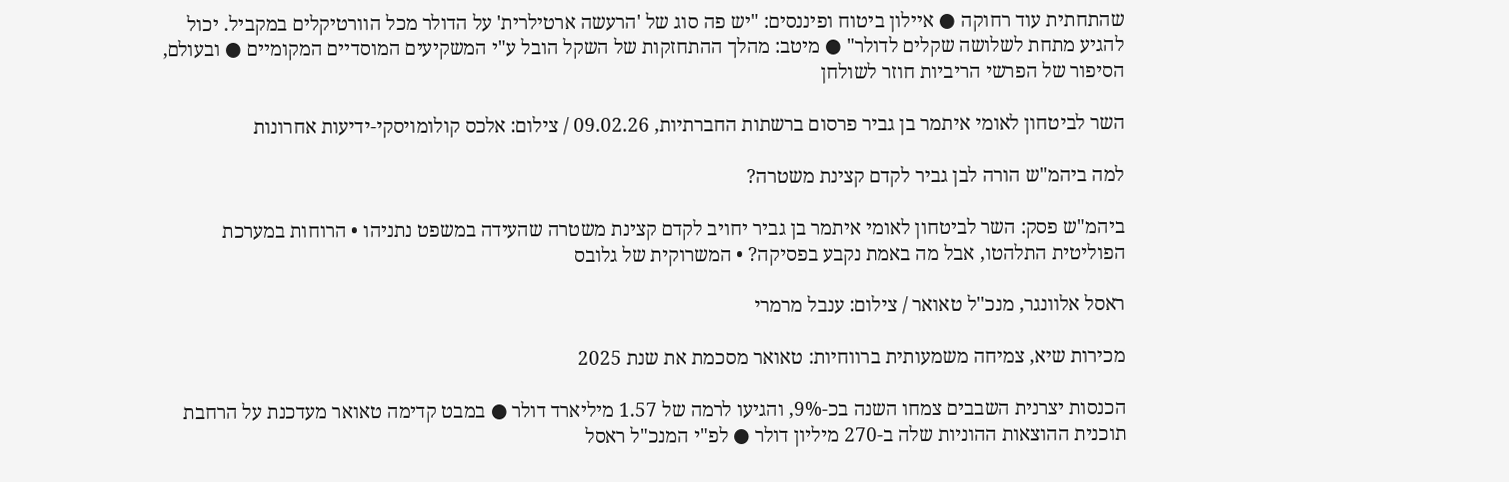שהתחתית עוד רחוקה ● איילון ביטוח ופיננסים: "יש פה סוג של 'הרעשה ארטילרית' על הדולר מכל הוורטיקלים במקביל. יכול להגיע מתחת לשלושה שקלים לדולר" ● מיטב: מהלך ההתחזקות של השקל הובל ע"י המשקיעים המוסדיים המקומיים ● ובעולם, הסיפור של הפרשי הריביות חוזר לשולחן

השר לביטחון לאומי איתמר בן גביר פרסום ברשתות החברתיות, 09.02.26 / צילום: אלכס קולומויסקי-ידיעות אחרונות

למה ביהמ"ש הורה לבן גביר לקדם קצינת משטרה?

ביהמ"ש פסק: השר לביטחון לאומי איתמר בן גביר יחויב לקדם קצינת משטרה שהעידה במשפט נתניהו • הרוחות במערכת הפוליטית התלהטו, אבל מה באמת נקבע בפסיקה? • המשרוקית של גלובס

ראסל אלוונגר, מנכ''ל טאואר / צילום: ענבל מרמרי

מכירות שיא, צמיחה משמעותית ברווחיות: טאואר מסכמת את שנת 2025

הכנסות יצרנית השבבים צמחו השנה בכ-9%, והגיעו לרמה של 1.57 מיליארד דולר ● במבט קדימה טאואר מעדכנת על הרחבת תוכנית ההוצאות ההוניות שלה ב-270 מיליון דולר ● לפ"י המנכ"ל ראסל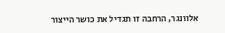אלוונגר, הרחבה זו תגדיל את כושר הייצור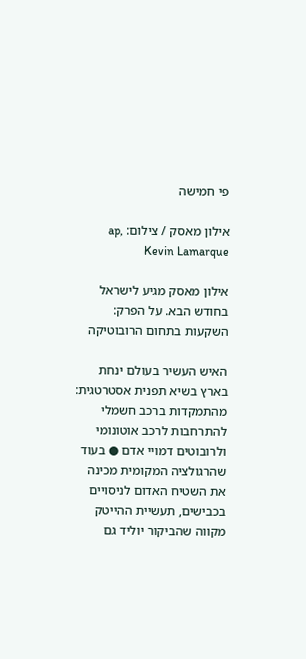פי חמישה

אילון מאסק / צילום: ap, Kevin Lamarque

אילון מאסק מגיע לישראל בחודש הבא. על הפרק: השקעות בתחום הרובוטיקה

האיש העשיר בעולם ינחת בארץ בשיא תפנית אסטרטגית: מהתמקדות ברכב חשמלי להתרחבות לרכב אוטונומי ולרובוטים דמויי אדם ● בעוד שהרגולציה המקומית מכינה את השטיח האדום לניסויים בכבישים, תעשיית ההייטק מקווה שהביקור יוליד גם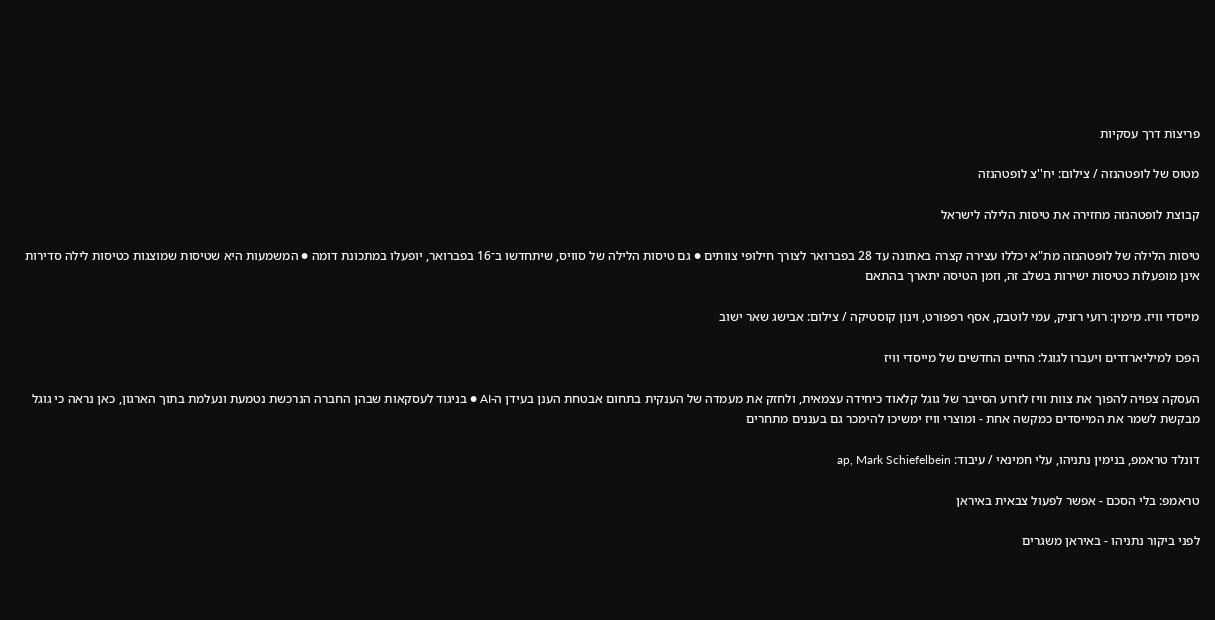פריצות דרך עסקיות

מטוס של לופטהנזה / צילום: יח''צ לופטהנזה

קבוצת לופטהנזה מחזירה את טיסות הלילה לישראל

טיסות הלילה של לופטהנזה מת"א יכללו עצירה קצרה באתונה עד 28 בפברואר לצורך חילופי צוותים ● גם טיסות הלילה של סוויס, שיתחדשו ב־16 בפברואר, יופעלו במתכונת דומה ● המשמעות היא שטיסות שמוצגות כטיסות לילה סדירות אינן מופעלות כטיסות ישירות בשלב זה, וזמן הטיסה יתארך בהתאם

מייסדי וויז. מימין: רועי רזניק, עמי לוטבק, אסף רפפורט, וינון קוסטיקה / צילום: אבישג שאר ישוב

הפכו למיליארדרים ויעברו לגוגל: החיים החדשים של מייסדי וויז

העסקה צפויה להפוך את צוות וויז לזרוע הסייבר של גוגל קלאוד כיחידה עצמאית, ולחזק את מעמדה של הענקית בתחום אבטחת הענן בעידן ה-AI ● בניגוד לעסקאות שבהן החברה הנרכשת נטמעת ונעלמת בתוך הארגון, כאן נראה כי גוגל מבקשת לשמר את המייסדים כמקשה אחת - ומוצרי וויז ימשיכו להימכר גם בעננים מתחרים

דונלד טראמפ, בנימין נתניהו, עלי חמינאי / עיבוד: ap, Mark Schiefelbein

טראמפ: בלי הסכם - אפשר לפעול צבאית באיראן

לפני ביקור נתניהו - באיראן משגרים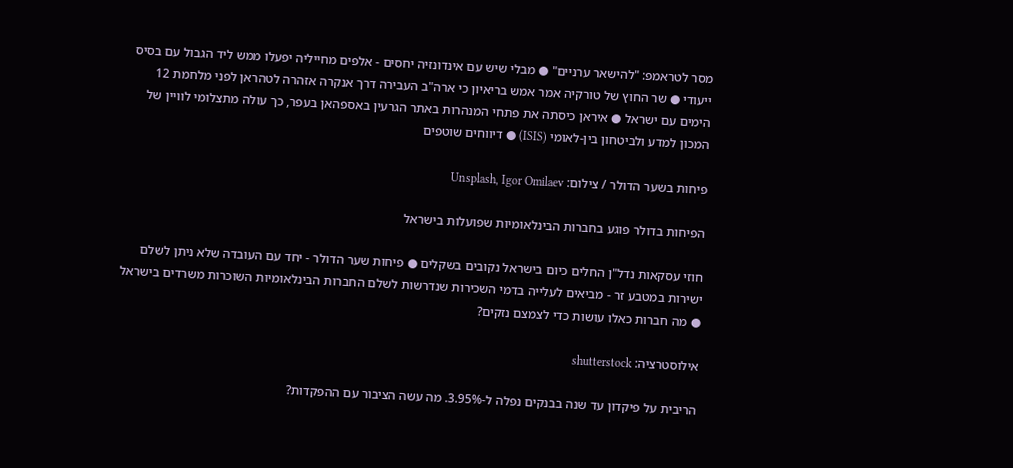מסר לטראמפ: "להישאר ערניים" ● מבלי שיש עם אינדונזיה יחסים - אלפים מחייליה יפעלו ממש ליד הגבול עם בסיס ייעודי ● שר החוץ של טורקיה אמר אמש בריאיון כי ארה"ב העבירה דרך אנקרה אזהרה לטהראן לפני מלחמת 12 הימים עם ישראל ● איראן כיסתה את פתחי המנהרות באתר הגרעין באספהאן בעפר, כך עולה מתצלומי לוויין של המכון למדע ולביטחון בין-לאומי (ISIS) ● דיווחים שוטפים

פיחות בשער הדולר / צילום: Unsplash, Igor Omilaev

הפיחות בדולר פוגע בחברות הבינלאומיות שפועלות בישראל

חוזי עסקאות נדל"ן החלים כיום בישראל נקובים בשקלים ● פיחות שער הדולר - יחד עם העובדה שלא ניתן לשלם ישירות במטבע זר - מביאים לעלייה בדמי השכירות שנדרשות לשלם החברות הבינלאומיות השוכרות משרדים בישראל ● מה חברות כאלו עושות כדי לצמצם נזקים?

אילוסטרציה: shutterstock

הריבית על פיקדון עד שנה בבנקים נפלה ל-3.95%. מה עשה הציבור עם ההפקדות?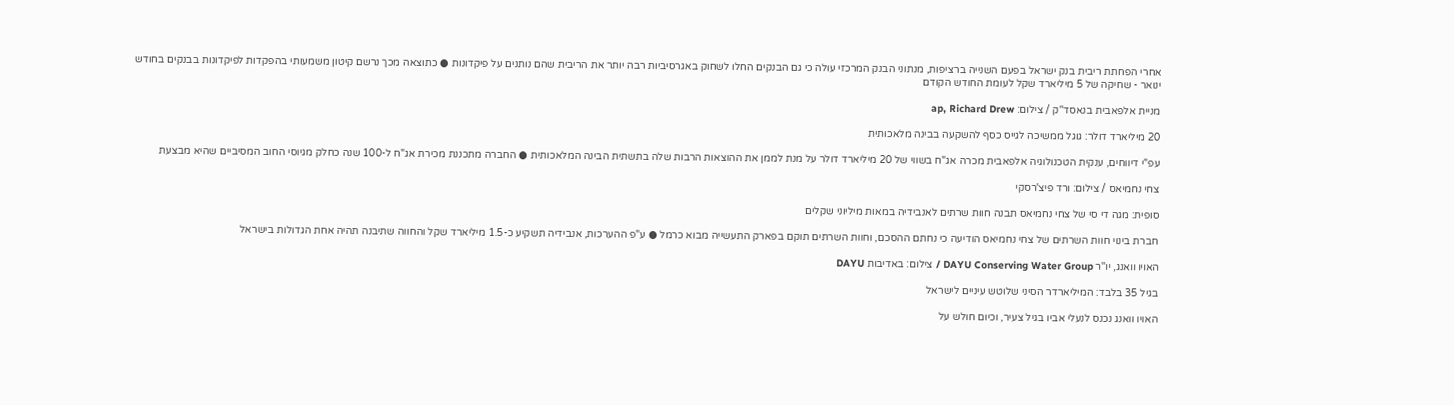אחרי הפחתת ריבית בנק ישראל בפעם השנייה ברציפות, מנתוני הבנק המרכזי עולה כי גם הבנקים החלו לשחוק באגרסיביות רבה יותר את הריבית שהם נותנים על פיקדונות ● כתוצאה מכך נרשם קיטון משמעותי בהפקדות לפיקדונות בבנקים בחודש ינואר - שחיקה של 5 מיליארד שקל לעומת החודש הקודם

מניית אלפאבית בנאסד''ק / צילום: ap, Richard Drew

20 מיליארד דולר: גוגל ממשיכה לגייס כסף להשקעה בבינה מלאכותית

עפ"י דיווחים, ענקית הטכנולוגיה אלפאבית מכרה אג"ח בשווי של 20 מיליארד דולר על מנת לממן את ההוצאות הרבות שלה בתשתית הבינה המלאכותית ● החברה מתכננת מכירת אג"ח ל-100 שנה כחלק מגיוסי החוב המסיביים שהיא מבצעת

צחי נחמיאס / צילום: ורד פיצ'רסקי

סופית: מגה די סי של צחי נחמיאס תבנה חוות שרתים לאנבידיה במאות מיליוני שקלים

חברת בינוי חוות השרתים של צחי נחמיאס הודיעה כי נחתם ההסכם, וחוות השרתים תוקם בפארק התעשייה מבוא כרמל ● ע"פ ההערכות, אנבידיה תשקיע כ-1.5 מיליארד שקל והחווה שתיבנה תהיה אחת הגדולות בישראל

האויו וואנג, יו''ר DAYU Conserving Water Group / צילום: באדיבות DAYU

בגיל 35 בלבד: המיליארדר הסיני שלוטש עיניים לישראל

האויו וואנג נכנס לנעלי אביו בגיל צעיר, וכיום חולש על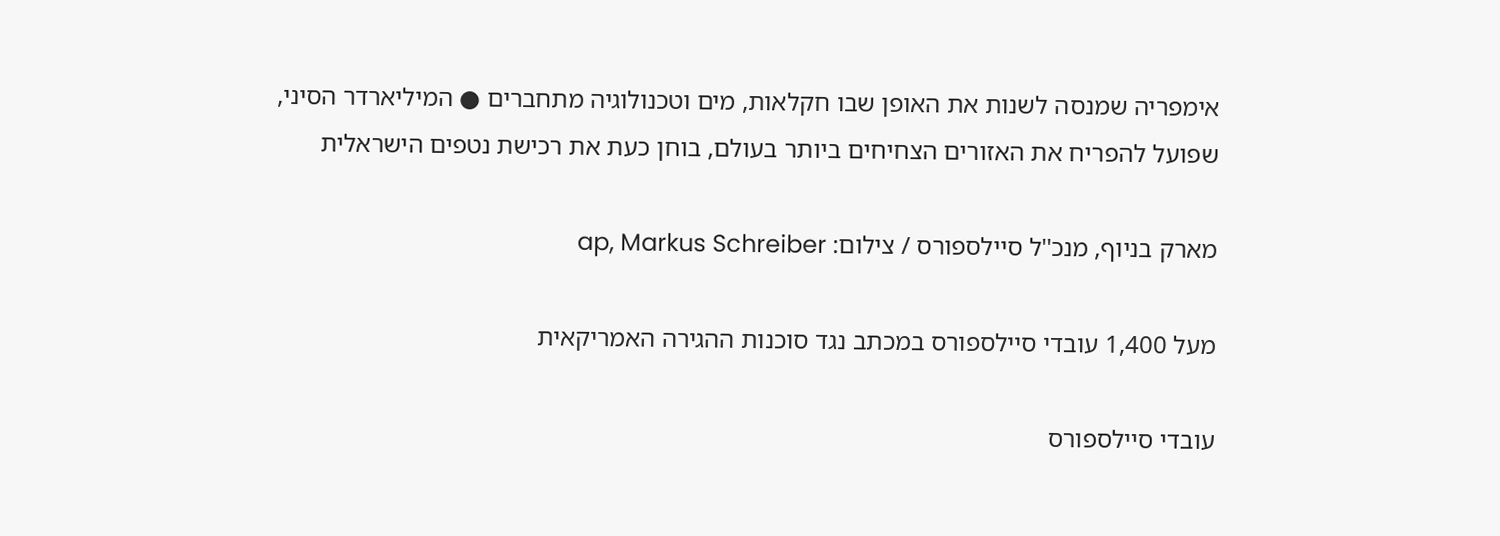אימפריה שמנסה לשנות את האופן שבו חקלאות, מים וטכנולוגיה מתחברים ● המיליארדר הסיני, שפועל להפריח את האזורים הצחיחים ביותר בעולם, בוחן כעת את רכישת נטפים הישראלית

מארק בניוף, מנכ''ל סיילספורס / צילום: ap, Markus Schreiber

מעל 1,400 עובדי סיילספורס במכתב נגד סוכנות ההגירה האמריקאית

עובדי סיילספורס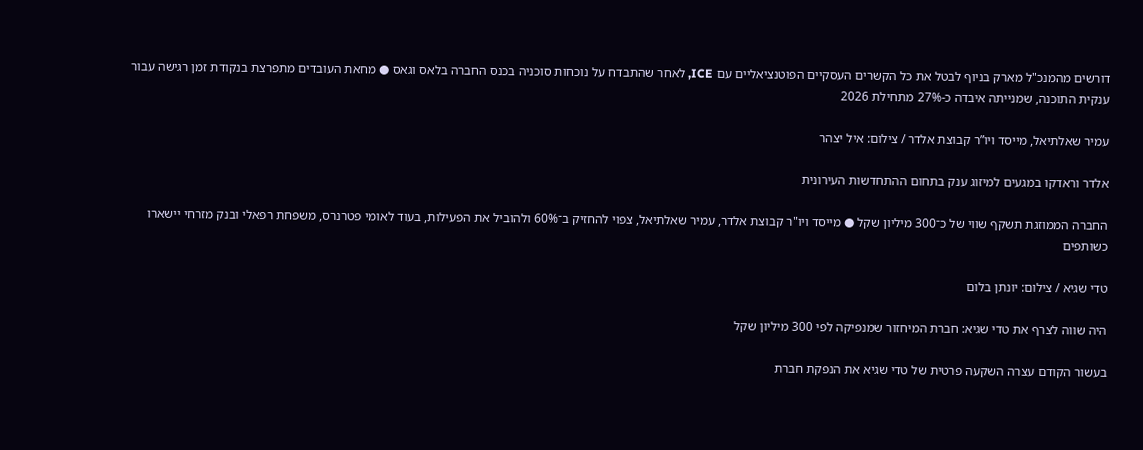דורשים מהמנכ"ל מארק בניוף לבטל את כל הקשרים העסקיים הפוטנציאליים עם ICE, לאחר שהתבדח על נוכחות סוכניה בכנס החברה בלאס וגאס ● מחאת העובדים מתפרצת בנקודת זמן רגישה עבור ענקית התוכנה, שמנייתה איבדה כ-27% מתחילת 2026

עמיר שאלתיאל, מייסד ויו”ר קבוצת אלדר / צילום: איל יצהר

אלדר וראדקו במגעים למיזוג ענק בתחום ההתחדשות העירונית

החברה הממוזגת תשקף שווי של כ־300 מיליון שקל ● מייסד ויו"ר קבוצת אלדר, עמיר שאלתיאל, צפוי להחזיק ב־60% ולהוביל את הפעילות, בעוד לאומי פטרנרס, משפחת רפאלי ובנק מזרחי יישארו כשותפים

טדי שגיא / צילום: יונתן בלום

היה שווה לצרף את טדי שגיא: חברת המיחזור שמנפיקה לפי 300 מיליון שקל

בעשור הקודם עצרה השקעה פרטית של טדי שגיא את הנפקת חברת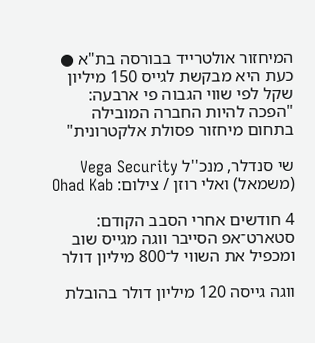המיחזור אולטרייד בבורסה בת"א ● כעת היא מבקשת לגייס 150 מיליון שקל לפי שווי הגבוה פי ארבעה: "הפכה להיות החברה המובילה בתחום מיחזור פסולת אלקטרונית"

שי סנדלר, מנכ''ל Vega Security (משמאל) ואלי רוזן / צילום: Ohad Kab

4 חודשים אחרי הסבב הקודם: סטארט־אפ הסייבר ווגה מגייס שוב ומכפיל את השווי ל־800 מיליון דולר

ווגה גייסה 120 מיליון דולר בהובלת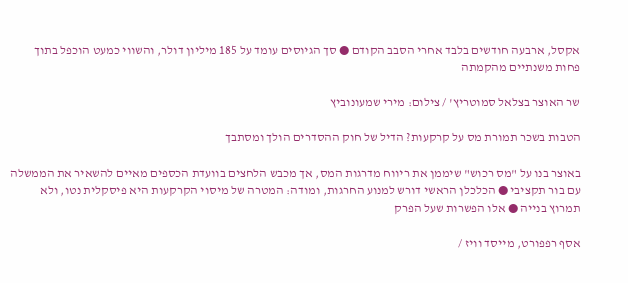אקסל, ארבעה חודשים בלבד אחרי הסבב הקודם ● סך הגיוסים עומד על 185 מיליון דולר, והשווי כמעט הוכפל בתוך פחות משנתיים מהקמתה

שר האוצר בצלאל סמוטריץ' / צילום: מירי שמעונוביץ

הטבות בשכר תמורת מס על קרקעות? הדיל של חוק ההסדרים הולך ומסתבך

באוצר בנו על "מס רכוש" שיממן את ריווח מדרגות המס, אך מכבש הלחצים בוועדת הכספים מאיים להשאיר את הממשלה עם בור תקציבי ● הכלכלן הראשי דורש למנוע החרגות, ומודה: המטרה של מיסוי הקרקעות היא פיסקלית נטו, ולא תמרוץ בנייה ● אלו הפשרות שעל הפרק

אסף רפפורט, מייסד וויז /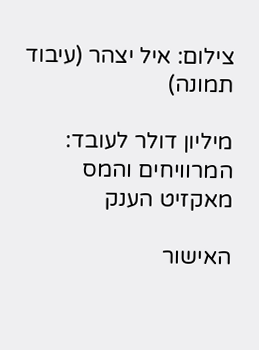צילום: איל יצהר (עיבוד תמונה)

מיליון דולר לעובד: המרוויחים והמס מאקזיט הענק

האישור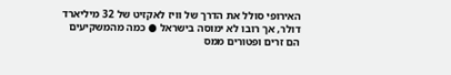האירופי סולל את הדרך של וויז לאקזיט של 32 מיליארד דולר, אך רובו לא ימוסה בישראל ● כמה מהמשקיעים הם זרים ופטורים ממס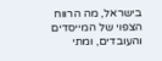בישראל, מה הרווח הצפוי של המייסדים והעובדים, ומתי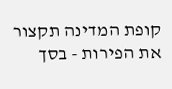קופת המדינה תקצור את הפירות - בסך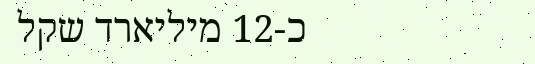כ-12 מיליארד שקל